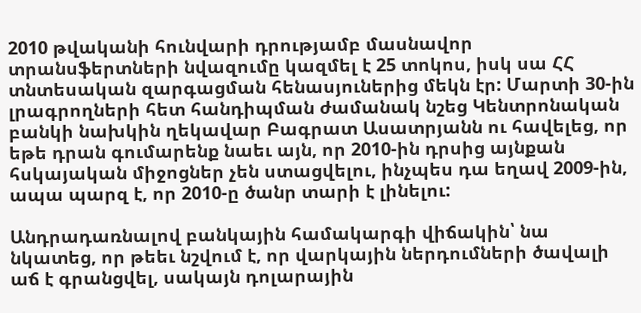2010 թվականի հունվարի դրությամբ մասնավոր տրանսֆերտների նվազումը կազմել է 25 տոկոս, իսկ սա ՀՀ տնտեսական զարգացման հենասյուներից մեկն էր: Մարտի 30-ին լրագրողների հետ հանդիպման ժամանակ նշեց Կենտրոնական բանկի նախկին ղեկավար Բագրատ Ասատրյանն ու հավելեց, որ եթե դրան գումարենք նաեւ այն, որ 2010-ին դրսից այնքան հսկայական միջոցներ չեն ստացվելու, ինչպես դա եղավ 2009-ին, ապա պարզ է, որ 2010-ը ծանր տարի է լինելու:

Անդրադառնալով բանկային համակարգի վիճակին՝ նա նկատեց, որ թեեւ նշվում է, որ վարկային ներդումների ծավալի աճ է գրանցվել, սակայն դոլարային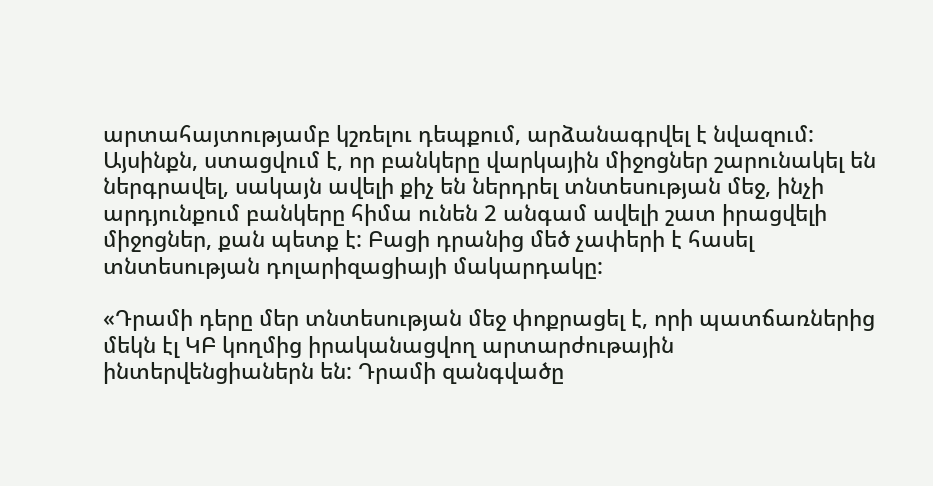արտահայտությամբ կշռելու դեպքում, արձանագրվել է նվազում: Այսինքն, ստացվում է, որ բանկերը վարկային միջոցներ շարունակել են ներգրավել, սակայն ավելի քիչ են ներդրել տնտեսության մեջ, ինչի արդյունքում բանկերը հիմա ունեն 2 անգամ ավելի շատ իրացվելի միջոցներ, քան պետք է: Բացի դրանից մեծ չափերի է հասել տնտեսության դոլարիզացիայի մակարդակը:

«Դրամի դերը մեր տնտեսության մեջ փոքրացել է, որի պատճառներից մեկն էլ ԿԲ կողմից իրականացվող արտարժութային ինտերվենցիաներն են: Դրամի զանգվածը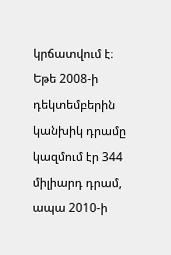կրճատվում է։ Եթե 2008-ի դեկտեմբերին կանխիկ դրամը կազմում էր 344 միլիարդ դրամ, ապա 2010-ի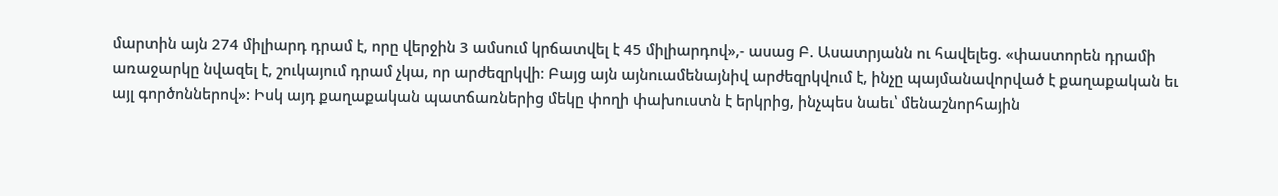մարտին այն 274 միլիարդ դրամ է, որը վերջին 3 ամսում կրճատվել է 45 միլիարդով»,- ասաց Բ. Ասատրյանն ու հավելեց. «փաստորեն դրամի առաջարկը նվազել է, շուկայում դրամ չկա, որ արժեզրկվի։ Բայց այն այնուամենայնիվ արժեզրկվում է, ինչը պայմանավորված է քաղաքական եւ այլ գործոններով»: Իսկ այդ քաղաքական պատճառներից մեկը փողի փախուստն է երկրից, ինչպես նաեւ՝ մենաշնորհային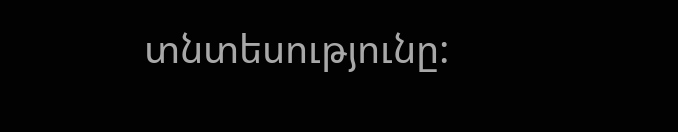տնտեսությունը: